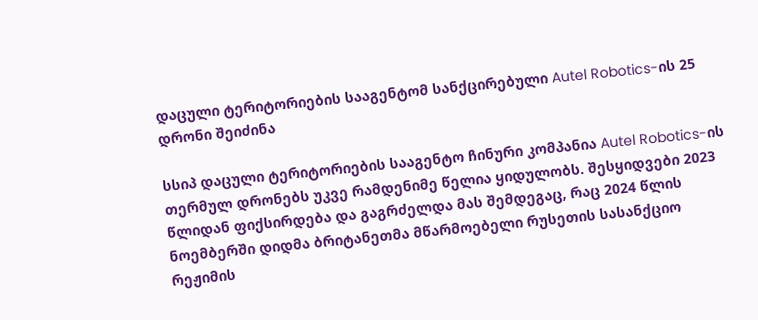დაცული ტერიტორიების სააგენტომ სანქცირებული Autel Robotics-ის 25 დრონი შეიძინა

სსიპ დაცული ტერიტორიების სააგენტო ჩინური კომპანია Autel Robotics-ის თერმულ დრონებს უკვე რამდენიმე წელია ყიდულობს. შესყიდვები 2023 წლიდან ფიქსირდება და გაგრძელდა მას შემდეგაც, რაც 2024 წლის ნოემბერში დიდმა ბრიტანეთმა მწარმოებელი რუსეთის სასანქციო რეჟიმის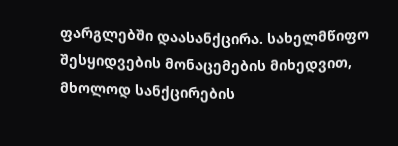ფარგლებში დაასანქცირა. სახელმწიფო შესყიდვების მონაცემების მიხედვით, მხოლოდ სანქცირების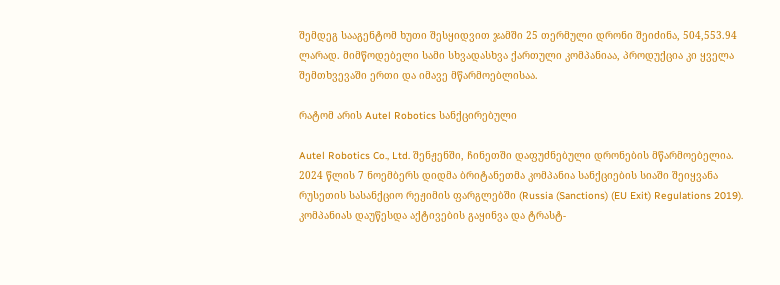შემდეგ სააგენტომ ხუთი შესყიდვით ჯამში 25 თერმული დრონი შეიძინა, 504,553.94 ლარად. მიმწოდებელი სამი სხვადასხვა ქართული კომპანიაა, პროდუქცია კი ყველა შემთხვევაში ერთი და იმავე მწარმოებლისაა.

რატომ არის Autel Robotics სანქცირებული

Autel Robotics Co., Ltd. შენჟენში, ჩინეთში დაფუძნებული დრონების მწარმოებელია. 2024 წლის 7 ნოემბერს დიდმა ბრიტანეთმა კომპანია სანქციების სიაში შეიყვანა რუსეთის სასანქციო რეჟიმის ფარგლებში (Russia (Sanctions) (EU Exit) Regulations 2019). კომპანიას დაუწესდა აქტივების გაყინვა და ტრასტ-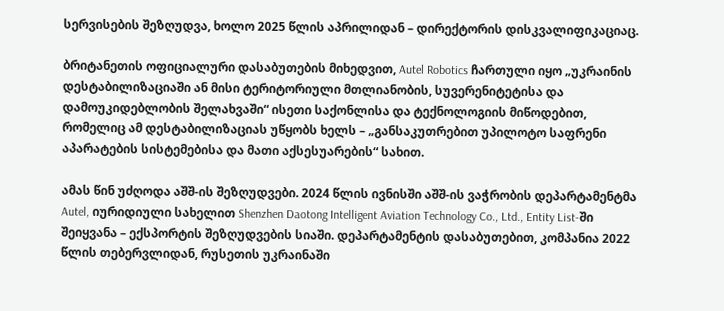სერვისების შეზღუდვა, ხოლო 2025 წლის აპრილიდან – დირექტორის დისკვალიფიკაციაც.

ბრიტანეთის ოფიციალური დასაბუთების მიხედვით, Autel Robotics ჩართული იყო „უკრაინის დესტაბილიზაციაში ან მისი ტერიტორიული მთლიანობის, სუვერენიტეტისა და დამოუკიდებლობის შელახვაში“ ისეთი საქონლისა და ტექნოლოგიის მიწოდებით, რომელიც ამ დესტაბილიზაციას უწყობს ხელს – „განსაკუთრებით უპილოტო საფრენი აპარატების სისტემებისა და მათი აქსესუარების“ სახით.

ამას წინ უძღოდა აშშ-ის შეზღუდვები. 2024 წლის ივნისში აშშ-ის ვაჭრობის დეპარტამენტმა Autel, იურიდიული სახელით Shenzhen Daotong Intelligent Aviation Technology Co., Ltd., Entity List-ში შეიყვანა – ექსპორტის შეზღუდვების სიაში. დეპარტამენტის დასაბუთებით, კომპანია 2022 წლის თებერვლიდან, რუსეთის უკრაინაში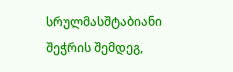სრულმასშტაბიანი შეჭრის შემდეგ,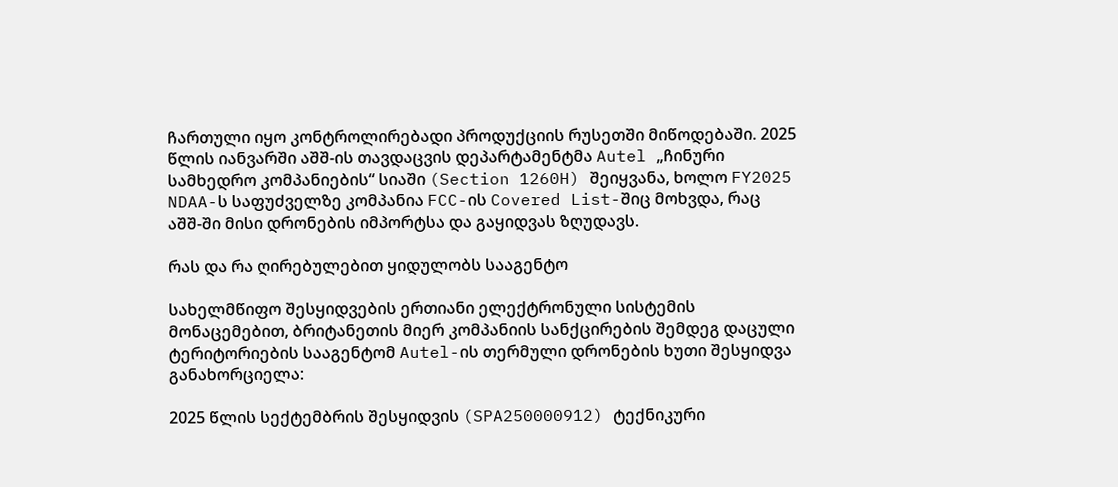ჩართული იყო კონტროლირებადი პროდუქციის რუსეთში მიწოდებაში. 2025 წლის იანვარში აშშ-ის თავდაცვის დეპარტამენტმა Autel „ჩინური სამხედრო კომპანიების“ სიაში (Section 1260H) შეიყვანა, ხოლო FY2025 NDAA-ს საფუძველზე კომპანია FCC-ის Covered List-შიც მოხვდა, რაც აშშ-ში მისი დრონების იმპორტსა და გაყიდვას ზღუდავს.

რას და რა ღირებულებით ყიდულობს სააგენტო

სახელმწიფო შესყიდვების ერთიანი ელექტრონული სისტემის მონაცემებით, ბრიტანეთის მიერ კომპანიის სანქცირების შემდეგ დაცული ტერიტორიების სააგენტომ Autel-ის თერმული დრონების ხუთი შესყიდვა განახორციელა:

2025 წლის სექტემბრის შესყიდვის (SPA250000912) ტექნიკური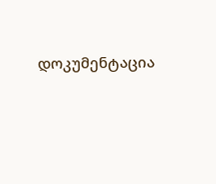დოკუმენტაცია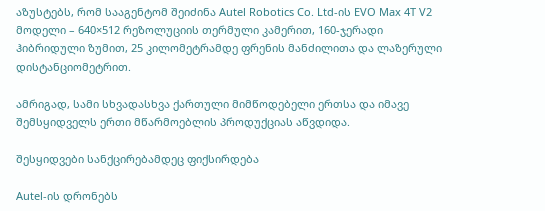აზუსტებს, რომ სააგენტომ შეიძინა Autel Robotics Co. Ltd-ის EVO Max 4T V2 მოდელი – 640×512 რეზოლუციის თერმული კამერით, 160-ჯერადი ჰიბრიდული ზუმით, 25 კილომეტრამდე ფრენის მანძილითა და ლაზერული დისტანციომეტრით.

ამრიგად, სამი სხვადასხვა ქართული მიმწოდებელი ერთსა და იმავე შემსყიდველს ერთი მწარმოებლის პროდუქციას აწვდიდა.

შესყიდვები სანქცირებამდეც ფიქსირდება

Autel-ის დრონებს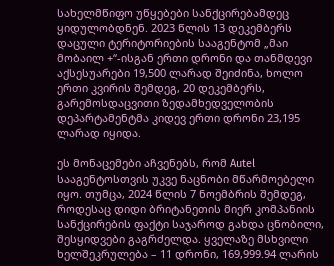სახელმწიფო უწყებები სანქცირებამდეც ყიდულობდნენ. 2023 წლის 13 დეკემბერს დაცული ტერიტორიების სააგენტომ „მაი მობაილ +“-ისგან ერთი დრონი და თანმდევი აქსესუარები 19,500 ლარად შეიძინა, ხოლო ერთი კვირის შემდეგ, 20 დეკემბერს, გარემოსდაცვითი ზედამხედველობის დეპარტამენტმა კიდევ ერთი დრონი 23,195 ლარად იყიდა.

ეს მონაცემები აჩვენებს, რომ Autel სააგენტოსთვის უკვე ნაცნობი მწარმოებელი იყო. თუმცა, 2024 წლის 7 ნოემბრის შემდეგ, როდესაც დიდი ბრიტანეთის მიერ კომპანიის სანქცირების ფაქტი საჯაროდ გახდა ცნობილი, შესყიდვები გაგრძელდა. ყველაზე მსხვილი ხელშეკრულება – 11 დრონი, 169,999.94 ლარის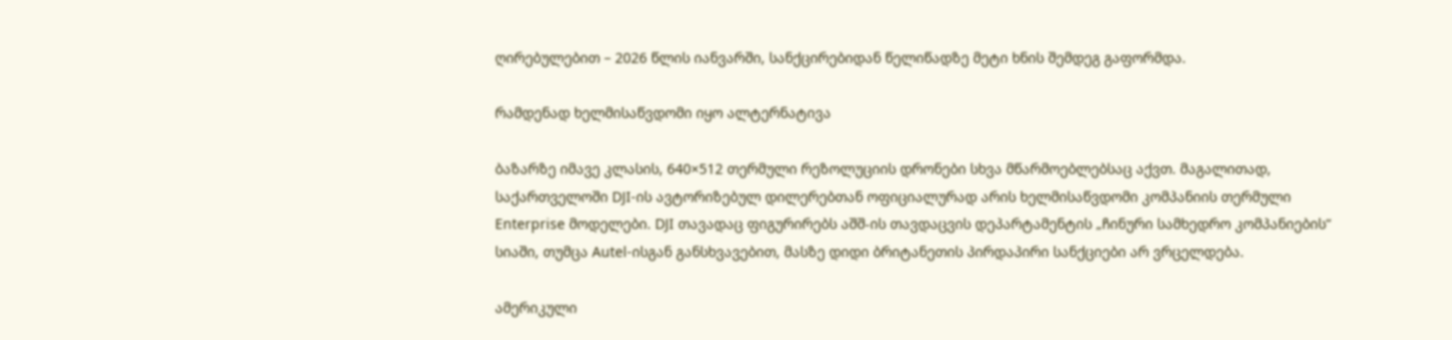ღირებულებით – 2026 წლის იანვარში, სანქცირებიდან წელიწადზე მეტი ხნის შემდეგ გაფორმდა.

რამდენად ხელმისაწვდომი იყო ალტერნატივა

ბაზარზე იმავე კლასის, 640×512 თერმული რეზოლუციის დრონები სხვა მწარმოებლებსაც აქვთ. მაგალითად, საქართველოში DJI-ის ავტორიზებულ დილერებთან ოფიციალურად არის ხელმისაწვდომი კომპანიის თერმული Enterprise მოდელები. DJI თავადაც ფიგურირებს აშშ-ის თავდაცვის დეპარტამენტის „ჩინური სამხედრო კომპანიების“ სიაში, თუმცა Autel-ისგან განსხვავებით, მასზე დიდი ბრიტანეთის პირდაპირი სანქციები არ ვრცელდება.

ამერიკული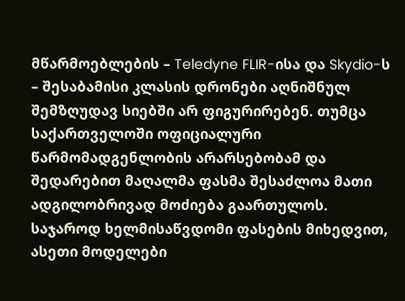მწარმოებლების – Teledyne FLIR-ისა და Skydio-ს – შესაბამისი კლასის დრონები აღნიშნულ შემზღუდავ სიებში არ ფიგურირებენ. თუმცა საქართველოში ოფიციალური წარმომადგენლობის არარსებობამ და შედარებით მაღალმა ფასმა შესაძლოა მათი ადგილობრივად მოძიება გაართულოს. საჯაროდ ხელმისაწვდომი ფასების მიხედვით, ასეთი მოდელები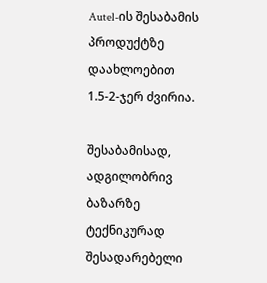Autel-ის შესაბამის პროდუქტზე დაახლოებით 1.5-2-ჯერ ძვირია.

შესაბამისად, ადგილობრივ ბაზარზე ტექნიკურად შესადარებელი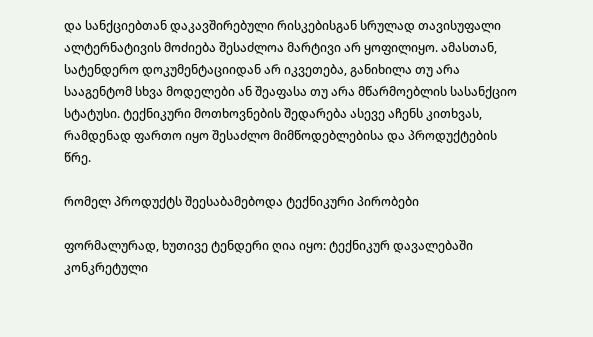და სანქციებთან დაკავშირებული რისკებისგან სრულად თავისუფალი ალტერნატივის მოძიება შესაძლოა მარტივი არ ყოფილიყო. ამასთან, სატენდერო დოკუმენტაციიდან არ იკვეთება, განიხილა თუ არა სააგენტომ სხვა მოდელები ან შეაფასა თუ არა მწარმოებლის სასანქციო სტატუსი. ტექნიკური მოთხოვნების შედარება ასევე აჩენს კითხვას, რამდენად ფართო იყო შესაძლო მიმწოდებლებისა და პროდუქტების წრე.

რომელ პროდუქტს შეესაბამებოდა ტექნიკური პირობები

ფორმალურად, ხუთივე ტენდერი ღია იყო: ტექნიკურ დავალებაში კონკრეტული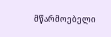მწარმოებელი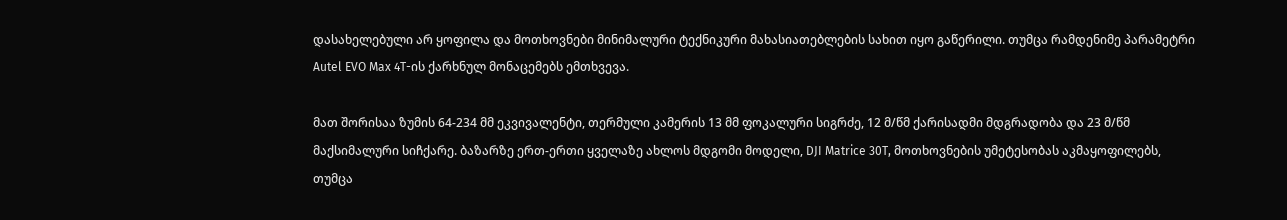დასახელებული არ ყოფილა და მოთხოვნები მინიმალური ტექნიკური მახასიათებლების სახით იყო გაწერილი. თუმცა რამდენიმე პარამეტრი Autel EVO Max 4T-ის ქარხნულ მონაცემებს ემთხვევა.

მათ შორისაა ზუმის 64-234 მმ ეკვივალენტი, თერმული კამერის 13 მმ ფოკალური სიგრძე, 12 მ/წმ ქარისადმი მდგრადობა და 23 მ/წმ მაქსიმალური სიჩქარე. ბაზარზე ერთ-ერთი ყველაზე ახლოს მდგომი მოდელი, DJI Matrice 30T, მოთხოვნების უმეტესობას აკმაყოფილებს, თუმცა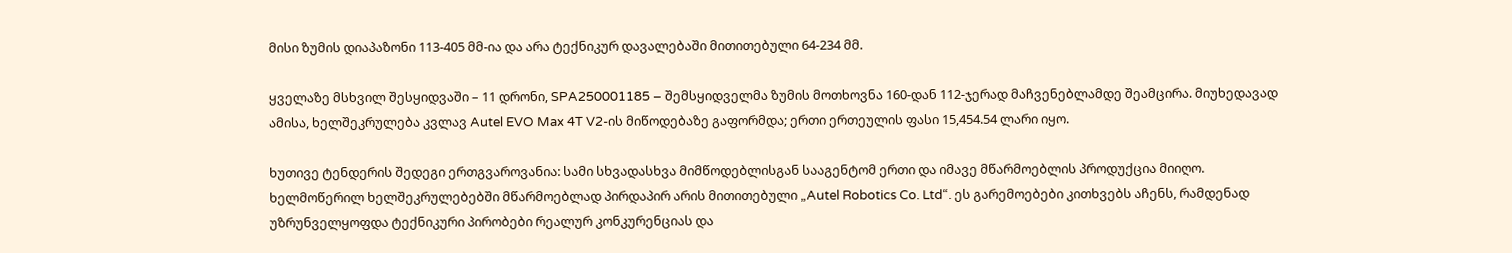მისი ზუმის დიაპაზონი 113-405 მმ-ია და არა ტექნიკურ დავალებაში მითითებული 64-234 მმ.

ყველაზე მსხვილ შესყიდვაში – 11 დრონი, SPA250001185 – შემსყიდველმა ზუმის მოთხოვნა 160-დან 112-ჯერად მაჩვენებლამდე შეამცირა. მიუხედავად ამისა, ხელშეკრულება კვლავ Autel EVO Max 4T V2-ის მიწოდებაზე გაფორმდა; ერთი ერთეულის ფასი 15,454.54 ლარი იყო.

ხუთივე ტენდერის შედეგი ერთგვაროვანია: სამი სხვადასხვა მიმწოდებლისგან სააგენტომ ერთი და იმავე მწარმოებლის პროდუქცია მიიღო. ხელმოწერილ ხელშეკრულებებში მწარმოებლად პირდაპირ არის მითითებული „Autel Robotics Co. Ltd“. ეს გარემოებები კითხვებს აჩენს, რამდენად უზრუნველყოფდა ტექნიკური პირობები რეალურ კონკურენციას და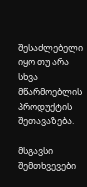შესაძლებელი იყო თუ არა სხვა მწარმოებლის პროდუქტის შეთავაზება.

მსგავსი შემთხვევები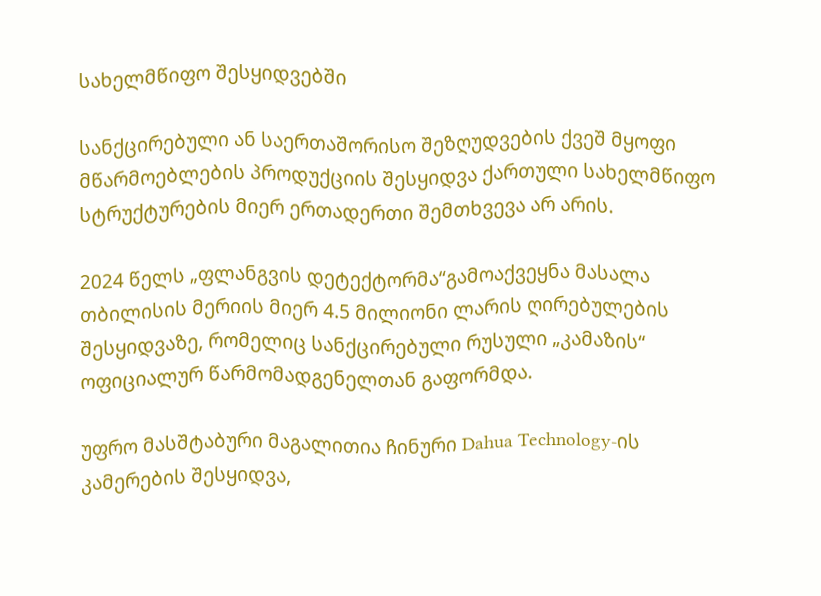სახელმწიფო შესყიდვებში

სანქცირებული ან საერთაშორისო შეზღუდვების ქვეშ მყოფი მწარმოებლების პროდუქციის შესყიდვა ქართული სახელმწიფო სტრუქტურების მიერ ერთადერთი შემთხვევა არ არის.

2024 წელს „ფლანგვის დეტექტორმა“გამოაქვეყნა მასალა თბილისის მერიის მიერ 4.5 მილიონი ლარის ღირებულების შესყიდვაზე, რომელიც სანქცირებული რუსული „კამაზის“ ოფიციალურ წარმომადგენელთან გაფორმდა.

უფრო მასშტაბური მაგალითია ჩინური Dahua Technology-ის კამერების შესყიდვა,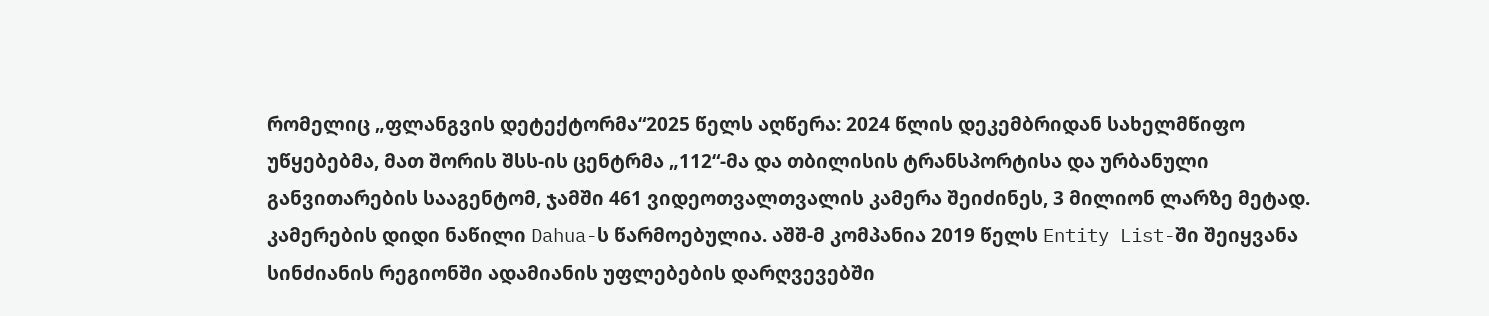რომელიც „ფლანგვის დეტექტორმა“2025 წელს აღწერა: 2024 წლის დეკემბრიდან სახელმწიფო უწყებებმა, მათ შორის შსს-ის ცენტრმა „112“-მა და თბილისის ტრანსპორტისა და ურბანული განვითარების სააგენტომ, ჯამში 461 ვიდეოთვალთვალის კამერა შეიძინეს, 3 მილიონ ლარზე მეტად. კამერების დიდი ნაწილი Dahua-ს წარმოებულია. აშშ-მ კომპანია 2019 წელს Entity List-ში შეიყვანა სინძიანის რეგიონში ადამიანის უფლებების დარღვევებში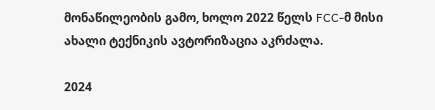მონაწილეობის გამო, ხოლო 2022 წელს FCC-მ მისი ახალი ტექნიკის ავტორიზაცია აკრძალა.

2024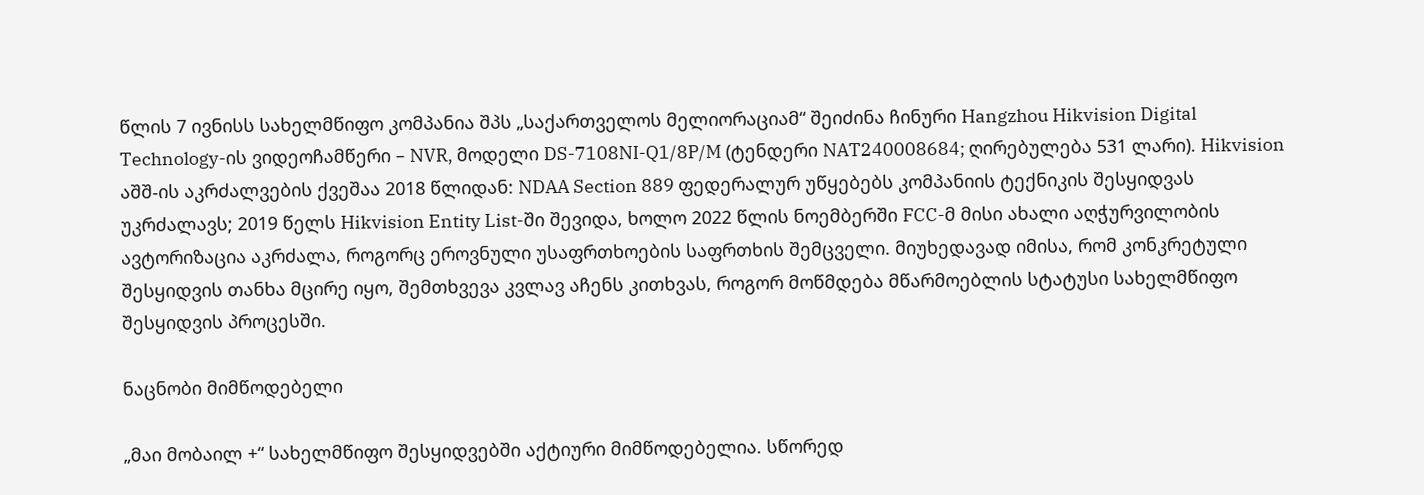წლის 7 ივნისს სახელმწიფო კომპანია შპს „საქართველოს მელიორაციამ“ შეიძინა ჩინური Hangzhou Hikvision Digital Technology-ის ვიდეოჩამწერი – NVR, მოდელი DS-7108NI-Q1/8P/M (ტენდერი NAT240008684; ღირებულება 531 ლარი). Hikvision აშშ-ის აკრძალვების ქვეშაა 2018 წლიდან: NDAA Section 889 ფედერალურ უწყებებს კომპანიის ტექნიკის შესყიდვას უკრძალავს; 2019 წელს Hikvision Entity List-ში შევიდა, ხოლო 2022 წლის ნოემბერში FCC-მ მისი ახალი აღჭურვილობის ავტორიზაცია აკრძალა, როგორც ეროვნული უსაფრთხოების საფრთხის შემცველი. მიუხედავად იმისა, რომ კონკრეტული შესყიდვის თანხა მცირე იყო, შემთხვევა კვლავ აჩენს კითხვას, როგორ მოწმდება მწარმოებლის სტატუსი სახელმწიფო შესყიდვის პროცესში.

ნაცნობი მიმწოდებელი

„მაი მობაილ +“ სახელმწიფო შესყიდვებში აქტიური მიმწოდებელია. სწორედ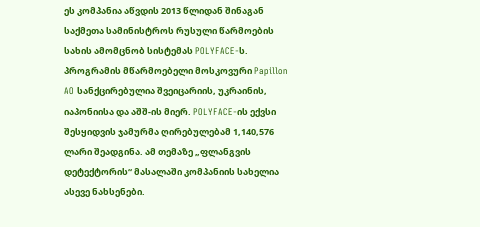ეს კომპანია აწვდის 2013 წლიდან შინაგან საქმეთა სამინისტროს რუსული წარმოების სახის ამომცნობ სისტემას POLYFACE-ს. პროგრამის მწარმოებელი მოსკოვური Papillon AO სანქცირებულია შვეიცარიის, უკრაინის, იაპონიისა და აშშ-ის მიერ. POLYFACE-ის ექვსი შესყიდვის ჯამურმა ღირებულებამ 1,140,576 ლარი შეადგინა. ამ თემაზე „ფლანგვის დეტექტორის“ მასალაში კომპანიის სახელია ასევე ნახსენები.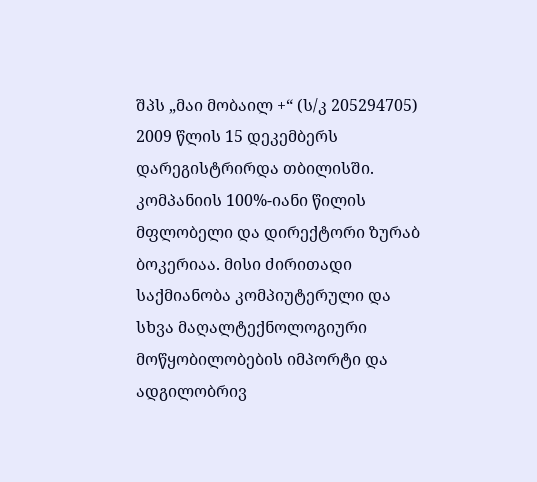შპს „მაი მობაილ +“ (ს/კ 205294705) 2009 წლის 15 დეკემბერს დარეგისტრირდა თბილისში. კომპანიის 100%-იანი წილის მფლობელი და დირექტორი ზურაბ ბოკერიაა. მისი ძირითადი საქმიანობა კომპიუტერული და სხვა მაღალტექნოლოგიური მოწყობილობების იმპორტი და ადგილობრივ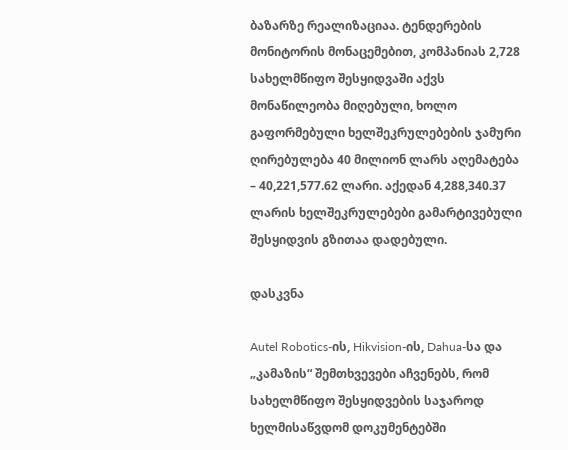ბაზარზე რეალიზაციაა. ტენდერების მონიტორის მონაცემებით, კომპანიას 2,728 სახელმწიფო შესყიდვაში აქვს მონაწილეობა მიღებული, ხოლო გაფორმებული ხელშეკრულებების ჯამური ღირებულება 40 მილიონ ლარს აღემატება – 40,221,577.62 ლარი. აქედან 4,288,340.37 ლარის ხელშეკრულებები გამარტივებული შესყიდვის გზითაა დადებული.

დასკვნა

Autel Robotics-ის, Hikvision-ის, Dahua-სა და „კამაზის“ შემთხვევები აჩვენებს, რომ სახელმწიფო შესყიდვების საჯაროდ ხელმისაწვდომ დოკუმენტებში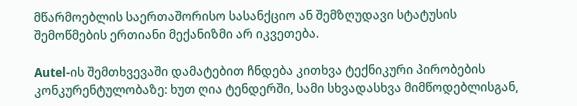მწარმოებლის საერთაშორისო სასანქციო ან შემზღუდავი სტატუსის შემოწმების ერთიანი მექანიზმი არ იკვეთება.

Autel-ის შემთხვევაში დამატებით ჩნდება კითხვა ტექნიკური პირობების კონკურენტულობაზე: ხუთ ღია ტენდერში, სამი სხვადასხვა მიმწოდებლისგან,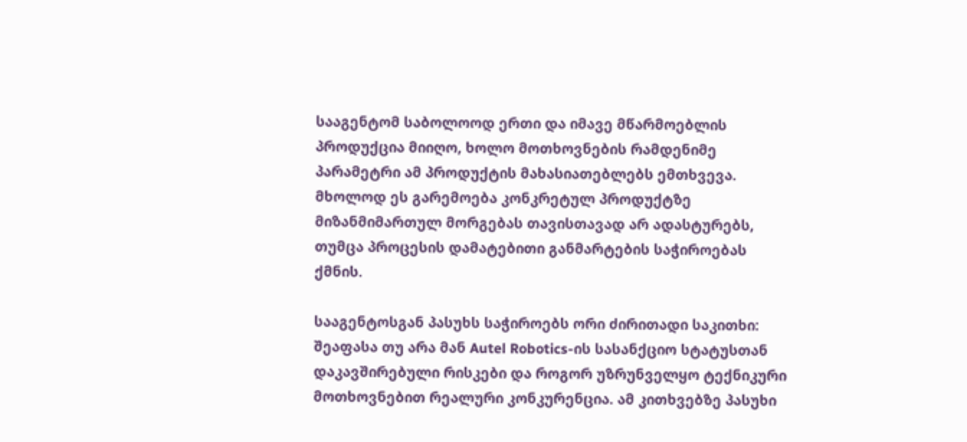სააგენტომ საბოლოოდ ერთი და იმავე მწარმოებლის პროდუქცია მიიღო, ხოლო მოთხოვნების რამდენიმე პარამეტრი ამ პროდუქტის მახასიათებლებს ემთხვევა. მხოლოდ ეს გარემოება კონკრეტულ პროდუქტზე მიზანმიმართულ მორგებას თავისთავად არ ადასტურებს, თუმცა პროცესის დამატებითი განმარტების საჭიროებას ქმნის.

სააგენტოსგან პასუხს საჭიროებს ორი ძირითადი საკითხი: შეაფასა თუ არა მან Autel Robotics-ის სასანქციო სტატუსთან დაკავშირებული რისკები და როგორ უზრუნველყო ტექნიკური მოთხოვნებით რეალური კონკურენცია. ამ კითხვებზე პასუხი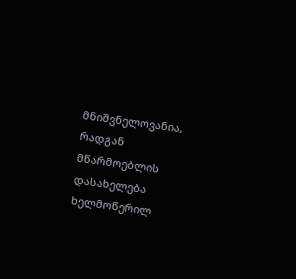მნიშვნელოვანია, რადგან მწარმოებლის დასახელება ხელმოწერილ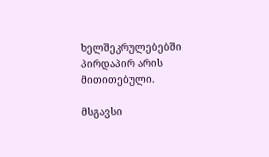ხელშეკრულებებში პირდაპირ არის მითითებული.

მსგავსი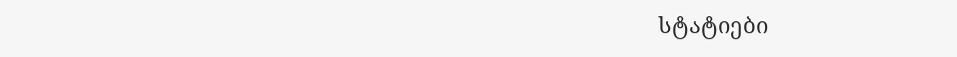სტატიები